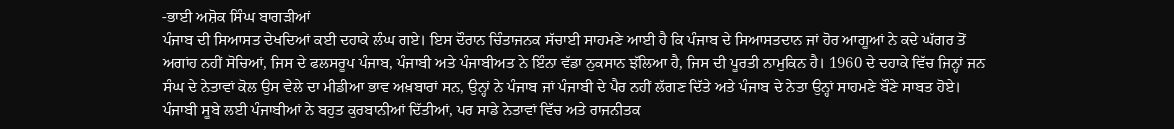-ਭਾਈ ਅਸ਼ੋਕ ਸਿੰਘ ਬਾਗੜੀਆਂ
ਪੰਜਾਬ ਦੀ ਸਿਆਸਤ ਦੇਖਦਿਆਂ ਕਈ ਦਹਾਕੇ ਲੰਘ ਗਏ। ਇਸ ਦੌਰਾਨ ਚਿੰਤਾਜਨਕ ਸੱਚਾਈ ਸਾਹਮਣੇ ਆਈ ਹੈ ਕਿ ਪੰਜਾਬ ਦੇ ਸਿਆਸਤਦਾਨ ਜਾਂ ਹੋਰ ਆਗੂਆਂ ਨੇ ਕਦੇ ਘੱਗਰ ਤੋਂ ਅਗਾਂਹ ਨਹੀਂ ਸੋਚਿਆਂ, ਜਿਸ ਦੇ ਫਲਸਰੂਪ ਪੰਜਾਬ, ਪੰਜਾਬੀ ਅਤੇ ਪੰਜਾਬੀਅਤ ਨੇ ਇੰਨਾ ਵੱਡਾ ਨੁਕਸਾਨ ਝੱਲਿਆ ਹੈ, ਜਿਸ ਦੀ ਪੂਰਤੀ ਨਾਮੁਕਿਨ ਹੈ। 1960 ਦੇ ਦਹਾਕੇ ਵਿੱਚ ਜਿਨ੍ਹਾਂ ਜਨ ਸੰਘ ਦੇ ਨੇਤਾਵਾਂ ਕੋਲ ਉਸ ਵੇਲੇ ਦਾ ਮੀਡੀਆ ਭਾਵ ਅਖ਼ਬਾਰਾਂ ਸਨ, ਉਨ੍ਹਾਂ ਨੇ ਪੰਜਾਬ ਜਾਂ ਪੰਜਾਬੀ ਦੇ ਪੈਰ ਨਹੀਂ ਲੱਗਣ ਦਿੱਤੇ ਅਤੇ ਪੰਜਾਬ ਦੇ ਨੇਤਾ ਉਨ੍ਹਾਂ ਸਾਹਮਣੇ ਬੌਣੇ ਸਾਬਤ ਹੋਏ।
ਪੰਜਾਬੀ ਸੂਬੇ ਲਈ ਪੰਜਾਬੀਆਂ ਨੇ ਬਹੁਤ ਕੁਰਬਾਨੀਆਂ ਦਿੱਤੀਆਂ, ਪਰ ਸਾਡੇ ਨੇਤਾਵਾਂ ਵਿੱਚ ਅਤੇ ਰਾਜਨੀਤਕ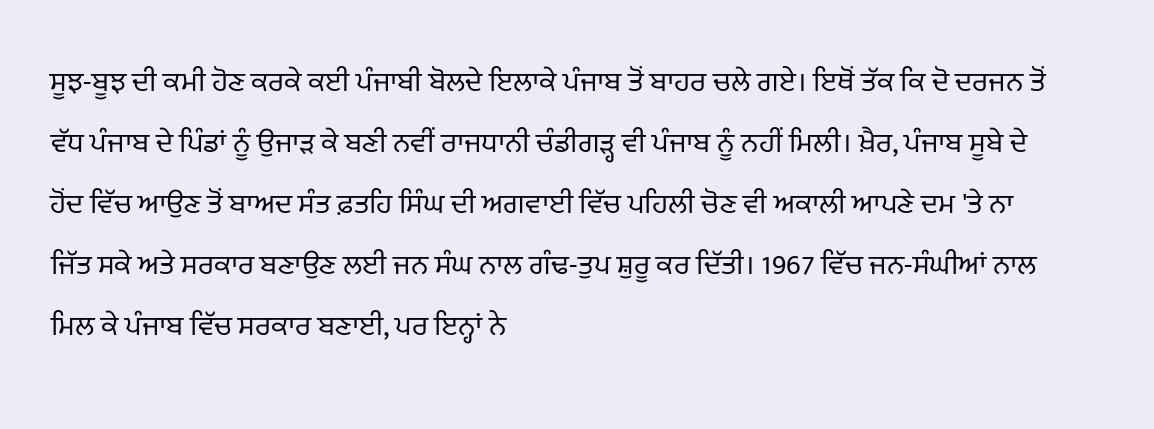ਸੂਝ-ਬੂਝ ਦੀ ਕਮੀ ਹੋਣ ਕਰਕੇ ਕਈ ਪੰਜਾਬੀ ਬੋਲਦੇ ਇਲਾਕੇ ਪੰਜਾਬ ਤੋਂ ਬਾਹਰ ਚਲੇ ਗਏ। ਇਥੋਂ ਤੱਕ ਕਿ ਦੋ ਦਰਜਨ ਤੋਂ ਵੱਧ ਪੰਜਾਬ ਦੇ ਪਿੰਡਾਂ ਨੂੰ ਉਜਾੜ ਕੇ ਬਣੀ ਨਵੀਂ ਰਾਜਧਾਨੀ ਚੰਡੀਗੜ੍ਹ ਵੀ ਪੰਜਾਬ ਨੂੰ ਨਹੀਂ ਮਿਲੀ। ਖ਼ੈਰ, ਪੰਜਾਬ ਸੂਬੇ ਦੇ ਹੋਂਦ ਵਿੱਚ ਆਉਣ ਤੋਂ ਬਾਅਦ ਸੰਤ ਫ਼ਤਹਿ ਸਿੰਘ ਦੀ ਅਗਵਾਈ ਵਿੱਚ ਪਹਿਲੀ ਚੋਣ ਵੀ ਅਕਾਲੀ ਆਪਣੇ ਦਮ 'ਤੇ ਨਾ ਜਿੱਤ ਸਕੇ ਅਤੇ ਸਰਕਾਰ ਬਣਾਉਣ ਲਈ ਜਨ ਸੰਘ ਨਾਲ ਗੰਢ-ਤੁਪ ਸ਼ੁਰੂ ਕਰ ਦਿੱਤੀ। 1967 ਵਿੱਚ ਜਨ-ਸੰਘੀਆਂ ਨਾਲ ਮਿਲ ਕੇ ਪੰਜਾਬ ਵਿੱਚ ਸਰਕਾਰ ਬਣਾਈ, ਪਰ ਇਨ੍ਹਾਂ ਨੇ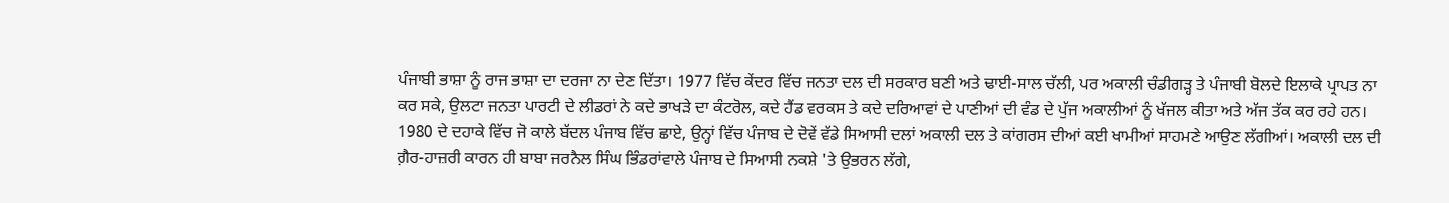ਪੰਜਾਬੀ ਭਾਸ਼ਾ ਨੂੰ ਰਾਜ ਭਾਸ਼ਾ ਦਾ ਦਰਜਾ ਨਾ ਦੇਣ ਦਿੱਤਾ। 1977 ਵਿੱਚ ਕੇਂਦਰ ਵਿੱਚ ਜਨਤਾ ਦਲ ਦੀ ਸਰਕਾਰ ਬਣੀ ਅਤੇ ਢਾਈ-ਸਾਲ ਚੱਲੀ, ਪਰ ਅਕਾਲੀ ਚੰਡੀਗੜ੍ਹ ਤੇ ਪੰਜਾਬੀ ਬੋਲਦੇ ਇਲਾਕੇ ਪ੍ਰਾਪਤ ਨਾ ਕਰ ਸਕੇ, ਉਲਟਾ ਜਨਤਾ ਪਾਰਟੀ ਦੇ ਲੀਡਰਾਂ ਨੇ ਕਦੇ ਭਾਖੜੇ ਦਾ ਕੰਟਰੋਲ, ਕਦੇ ਹੈਂਡ ਵਰਕਸ ਤੇ ਕਦੇ ਦਰਿਆਵਾਂ ਦੇ ਪਾਣੀਆਂ ਦੀ ਵੰਡ ਦੇ ਪੁੱਜ ਅਕਾਲੀਆਂ ਨੂੰ ਖੱਜਲ ਕੀਤਾ ਅਤੇ ਅੱਜ ਤੱਕ ਕਰ ਰਹੇ ਹਨ।
1980 ਦੇ ਦਹਾਕੇ ਵਿੱਚ ਜੋ ਕਾਲੇ ਬੱਦਲ ਪੰਜਾਬ ਵਿੱਚ ਛਾਏ, ਉਨ੍ਹਾਂ ਵਿੱਚ ਪੰਜਾਬ ਦੇ ਦੋਵੇਂ ਵੱਡੇ ਸਿਆਸੀ ਦਲਾਂ ਅਕਾਲੀ ਦਲ ਤੇ ਕਾਂਗਰਸ ਦੀਆਂ ਕਈ ਖਾਮੀਆਂ ਸਾਹਮਣੇ ਆਉਣ ਲੱਗੀਆਂ। ਅਕਾਲੀ ਦਲ ਦੀ ਗ਼ੈਰ-ਹਾਜ਼ਰੀ ਕਾਰਨ ਹੀ ਬਾਬਾ ਜਰਨੈਲ ਸਿੰਘ ਭਿੰਡਰਾਂਵਾਲੇ ਪੰਜਾਬ ਦੇ ਸਿਆਸੀ ਨਕਸ਼ੇ 'ਤੇ ਉਭਰਨ ਲੱਗੇ,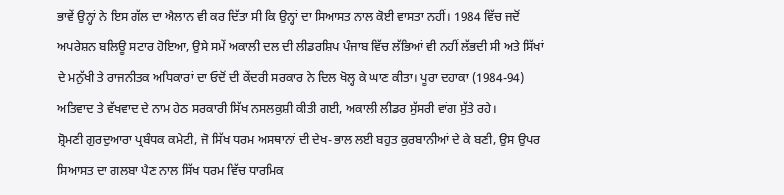ਭਾਵੇਂ ਉਨ੍ਹਾਂ ਨੇ ਇਸ ਗੱਲ ਦਾ ਐਲਾਨ ਵੀ ਕਰ ਦਿੱਤਾ ਸੀ ਕਿ ਉਨ੍ਹਾਂ ਦਾ ਸਿਆਸਤ ਨਾਲ ਕੋਈ ਵਾਸਤਾ ਨਹੀਂ। 1984 ਵਿੱਚ ਜਦੋਂ ਅਪਰੇਸ਼ਨ ਬਲਿਊ ਸਟਾਰ ਹੋਇਆ, ਉਸੇ ਸਮੇਂ ਅਕਾਲੀ ਦਲ ਦੀ ਲੀਡਰਸ਼ਿਪ ਪੰਜਾਬ ਵਿੱਚ ਲੱਭਿਆਂ ਵੀ ਨਹੀਂ ਲੱਭਦੀ ਸੀ ਅਤੇ ਸਿੱਖਾਂ ਦੇ ਮਨੁੱਖੀ ਤੇ ਰਾਜਨੀਤਕ ਅਧਿਕਾਰਾਂ ਦਾ ਓਦੋਂ ਦੀ ਕੇਂਦਰੀ ਸਰਕਾਰ ਨੇ ਦਿਲ ਖੋਲ੍ਹ ਕੇ ਘਾਣ ਕੀਤਾ। ਪੂਰਾ ਦਹਾਕਾ (1984-94) ਅਤਿਵਾਦ ਤੇ ਵੱਖਵਾਦ ਦੇ ਨਾਮ ਹੇਠ ਸਰਕਾਰੀ ਸਿੱਖ ਨਸਲਕੁਸ਼ੀ ਕੀਤੀ ਗਈ, ਅਕਾਲੀ ਲੀਡਰ ਸੁੱਸਰੀ ਵਾਂਗ ਸੁੱਤੇ ਰਹੇ।
ਸ਼੍ਰੋਮਣੀ ਗੁਰਦੁਆਰਾ ਪ੍ਰਬੰਧਕ ਕਮੇਟੀ, ਜੋ ਸਿੱਖ ਧਰਮ ਅਸਥਾਨਾਂ ਦੀ ਦੇਖ-ਭਾਲ ਲਈ ਬਹੁਤ ਕੁਰਬਾਨੀਆਂ ਦੇ ਕੇ ਬਣੀ, ਉਸ ਉਪਰ ਸਿਆਸਤ ਦਾ ਗਲਬਾ ਪੈਣ ਨਾਲ ਸਿੱਖ ਧਰਮ ਵਿੱਚ ਧਾਰਮਿਕ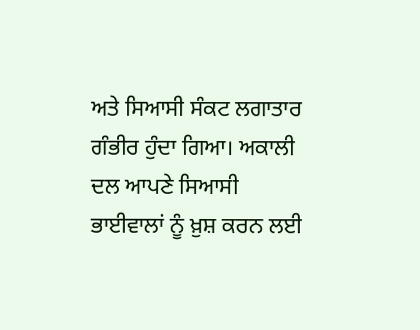ਅਤੇ ਸਿਆਸੀ ਸੰਕਟ ਲਗਾਤਾਰ ਗੰਭੀਰ ਹੁੰਦਾ ਗਿਆ। ਅਕਾਲੀ ਦਲ ਆਪਣੇ ਸਿਆਸੀ ਭਾਈਵਾਲਾਂ ਨੂੰ ਖ਼ੁਸ਼ ਕਰਨ ਲਈ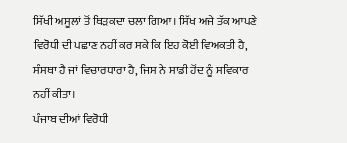ਸਿੱਖੀ ਅਸੂਲਾਂ ਤੋਂ ਥਿੜਕਦਾ ਚਲਾ ਗਿਆ। ਸਿੱਖ ਅਜੇ ਤੱਕ ਆਪਣੇ ਵਿਰੋਧੀ ਦੀ ਪਛਾਣ ਨਹੀਂ ਕਰ ਸਕੇ ਕਿ ਇਹ ਕੋਈ ਵਿਅਕਤੀ ਹੈ, ਸੰਸਥਾ ਹੈ ਜਾਂ ਵਿਚਾਰਧਾਰਾ ਹੈ, ਜਿਸ ਨੇ ਸਾਡੀ ਹੋਂਦ ਨੂੰ ਸਵਿਕਾਰ ਨਹੀਂ ਕੀਤਾ।
ਪੰਜਾਬ ਦੀਆਂ ਵਿਰੋਧੀ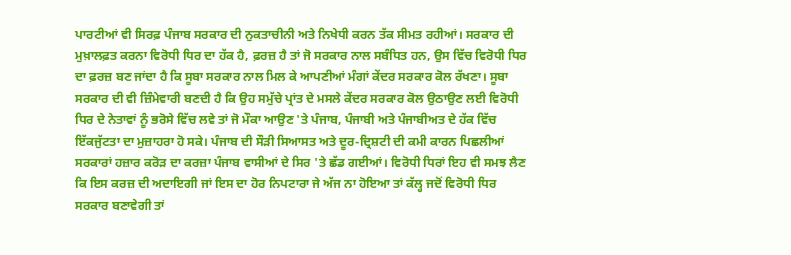ਪਾਰਟੀਆਂ ਵੀ ਸਿਰਫ਼ ਪੰਜਾਬ ਸਰਕਾਰ ਦੀ ਨੁਕਤਾਚੀਨੀ ਅਤੇ ਨਿਖੇਧੀ ਕਰਨ ਤੱਕ ਸੀਮਤ ਰਹੀਆਂ। ਸਰਕਾਰ ਦੀ ਮੁਖ਼ਾਲਫ਼ਤ ਕਰਨਾ ਵਿਰੋਧੀ ਧਿਰ ਦਾ ਹੱਕ ਹੈ, ਫ਼ਰਜ਼ ਹੈ ਤਾਂ ਜੋ ਸਰਕਾਰ ਨਾਲ ਸਬੰਧਿਤ ਹਨ, ਉਸ ਵਿੱਚ ਵਿਰੋਧੀ ਧਿਰ ਦਾ ਫ਼ਰਜ਼ ਬਣ ਜਾਂਦਾ ਹੈ ਕਿ ਸੂਬਾ ਸਰਕਾਰ ਨਾਲ ਮਿਲ ਕੇ ਆਪਣੀਆਂ ਮੰਗਾਂ ਕੇਂਦਰ ਸਰਕਾਰ ਕੋਲ ਰੱਖਣਾ। ਸੂਬਾ ਸਰਕਾਰ ਦੀ ਵੀ ਜ਼ਿੰਮੇਵਾਰੀ ਬਣਦੀ ਹੈ ਕਿ ਉਹ ਸਮੁੱਚੇ ਪ੍ਰਾਂਤ ਦੇ ਮਸਲੇ ਕੇਂਦਰ ਸਰਕਾਰ ਕੋਲ ਉਠਾਉਣ ਲਈ ਵਿਰੋਧੀ ਧਿਰ ਦੇ ਨੇਤਾਵਾਂ ਨੂੰ ਭਰੋਸੇ ਵਿੱਚ ਲਵੇ ਤਾਂ ਜੋ ਮੌਕਾ ਆਉਣ 'ਤੇ ਪੰਜਾਬ, ਪੰਜਾਬੀ ਅਤੇ ਪੰਜਾਬੀਅਤ ਦੇ ਹੱਕ ਵਿੱਚ ਇੱਕਜੁੱਟਤਾ ਦਾ ਮੁਜ਼ਾਹਰਾ ਹੋ ਸਕੇ। ਪੰਜਾਬ ਦੀ ਸੌੜੀ ਸਿਆਸਤ ਅਤੇ ਦੂਰ-ਦ੍ਰਿਸ਼ਟੀ ਦੀ ਕਮੀ ਕਾਰਨ ਪਿਛਲੀਆਂ ਸਰਕਾਰਾਂ ਹਜ਼ਾਰ ਕਰੋੜ ਦਾ ਕਰਜ਼ਾ ਪੰਜਾਬ ਵਾਸੀਆਂ ਦੇ ਸਿਰ 'ਤੇ ਛੱਡ ਗਈਆਂ। ਵਿਰੋਧੀ ਧਿਰਾਂ ਇਹ ਵੀ ਸਮਝ ਲੈਣ ਕਿ ਇਸ ਕਰਜ਼ ਦੀ ਅਦਾਇਗੀ ਜਾਂ ਇਸ ਦਾ ਹੋਰ ਨਿਪਟਾਰਾ ਜੇ ਅੱਜ ਨਾ ਹੋਇਆ ਤਾਂ ਕੱਲ੍ਹ ਜਦੋਂ ਵਿਰੋਧੀ ਧਿਰ ਸਰਕਾਰ ਬਣਾਵੇਗੀ ਤਾਂ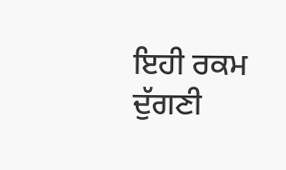ਇਹੀ ਰਕਮ ਦੁੱਗਣੀ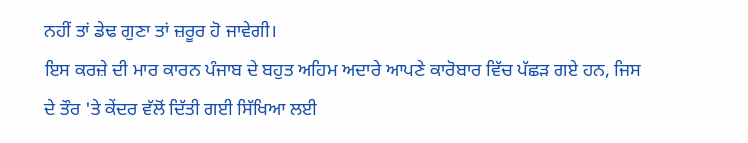ਨਹੀਂ ਤਾਂ ਡੇਢ ਗੁਣਾ ਤਾਂ ਜ਼ਰੂਰ ਹੋ ਜਾਵੇਗੀ।
ਇਸ ਕਰਜ਼ੇ ਦੀ ਮਾਰ ਕਾਰਨ ਪੰਜਾਬ ਦੇ ਬਹੁਤ ਅਹਿਮ ਅਦਾਰੇ ਆਪਣੇ ਕਾਰੋਬਾਰ ਵਿੱਚ ਪੱਛੜ ਗਏ ਹਨ, ਜਿਸ ਦੇ ਤੌਰ 'ਤੇ ਕੇਂਦਰ ਵੱਲੋਂ ਦਿੱਤੀ ਗਈ ਸਿੱਖਿਆ ਲਈ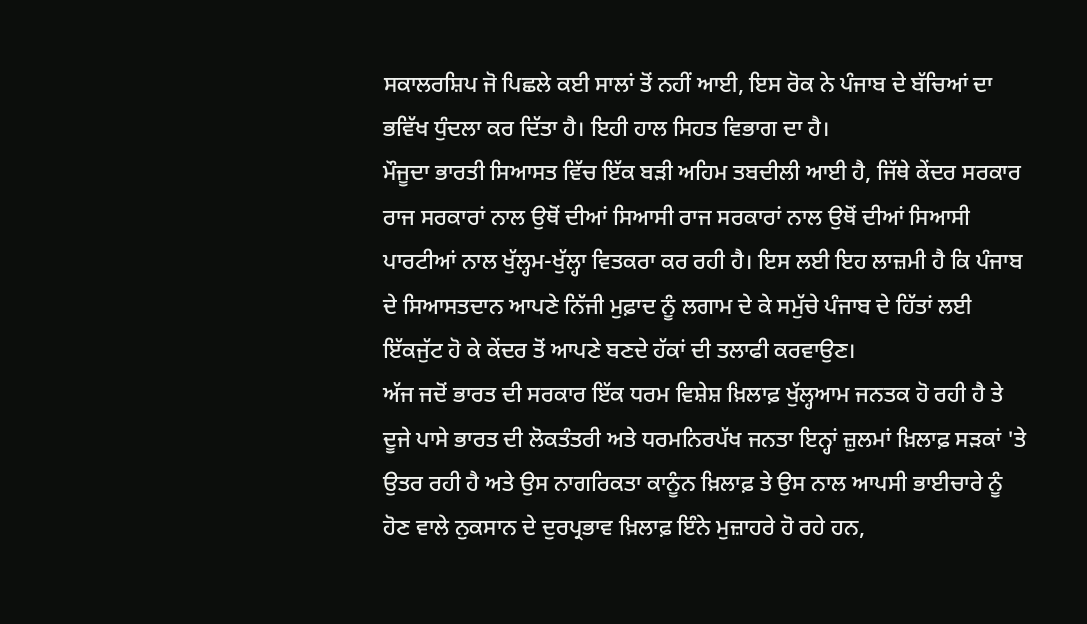ਸਕਾਲਰਸ਼ਿਪ ਜੋ ਪਿਛਲੇ ਕਈ ਸਾਲਾਂ ਤੋਂ ਨਹੀਂ ਆਈ, ਇਸ ਰੋਕ ਨੇ ਪੰਜਾਬ ਦੇ ਬੱਚਿਆਂ ਦਾ ਭਵਿੱਖ ਧੁੰਦਲਾ ਕਰ ਦਿੱਤਾ ਹੈ। ਇਹੀ ਹਾਲ ਸਿਹਤ ਵਿਭਾਗ ਦਾ ਹੈ।
ਮੌਜੂਦਾ ਭਾਰਤੀ ਸਿਆਸਤ ਵਿੱਚ ਇੱਕ ਬੜੀ ਅਹਿਮ ਤਬਦੀਲੀ ਆਈ ਹੈ, ਜਿੱਥੇ ਕੇਂਦਰ ਸਰਕਾਰ ਰਾਜ ਸਰਕਾਰਾਂ ਨਾਲ ਉਥੋਂ ਦੀਆਂ ਸਿਆਸੀ ਰਾਜ ਸਰਕਾਰਾਂ ਨਾਲ ਉਥੋਂ ਦੀਆਂ ਸਿਆਸੀ ਪਾਰਟੀਆਂ ਨਾਲ ਖੁੱਲ੍ਹਮ-ਖੁੱਲ੍ਹਾ ਵਿਤਕਰਾ ਕਰ ਰਹੀ ਹੈ। ਇਸ ਲਈ ਇਹ ਲਾਜ਼ਮੀ ਹੈ ਕਿ ਪੰਜਾਬ ਦੇ ਸਿਆਸਤਦਾਨ ਆਪਣੇ ਨਿੱਜੀ ਮੁਫ਼ਾਦ ਨੂੰ ਲਗਾਮ ਦੇ ਕੇ ਸਮੁੱਚੇ ਪੰਜਾਬ ਦੇ ਹਿੱਤਾਂ ਲਈ ਇੱਕਜੁੱਟ ਹੋ ਕੇ ਕੇਂਦਰ ਤੋਂ ਆਪਣੇ ਬਣਦੇ ਹੱਕਾਂ ਦੀ ਤਲਾਫੀ ਕਰਵਾਉਣ।
ਅੱਜ ਜਦੋਂ ਭਾਰਤ ਦੀ ਸਰਕਾਰ ਇੱਕ ਧਰਮ ਵਿਸ਼ੇਸ਼ ਖ਼ਿਲਾਫ਼ ਖੁੱਲ੍ਹਆਮ ਜਨਤਕ ਹੋ ਰਹੀ ਹੈ ਤੇ ਦੂਜੇ ਪਾਸੇ ਭਾਰਤ ਦੀ ਲੋਕਤੰਤਰੀ ਅਤੇ ਧਰਮਨਿਰਪੱਖ ਜਨਤਾ ਇਨ੍ਹਾਂ ਜ਼ੁਲਮਾਂ ਖ਼ਿਲਾਫ਼ ਸੜਕਾਂ 'ਤੇ ਉਤਰ ਰਹੀ ਹੈ ਅਤੇ ਉਸ ਨਾਗਰਿਕਤਾ ਕਾਨੂੰਨ ਖ਼ਿਲਾਫ਼ ਤੇ ਉਸ ਨਾਲ ਆਪਸੀ ਭਾਈਚਾਰੇ ਨੂੰ ਹੋਣ ਵਾਲੇ ਨੁਕਸਾਨ ਦੇ ਦੁਰਪ੍ਰਭਾਵ ਖ਼ਿਲਾਫ਼ ਇੰਨੇ ਮੁਜ਼ਾਹਰੇ ਹੋ ਰਹੇ ਹਨ,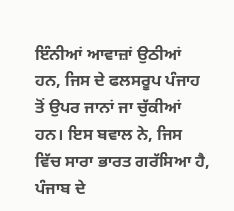ਇੰਨੀਆਂ ਆਵਾਜ਼ਾਂ ਉਠੀਆਂ ਹਨ, ਜਿਸ ਦੇ ਫਲਸਰੂਪ ਪੰਜਾਹ ਤੋਂ ਉਪਰ ਜਾਨਾਂ ਜਾ ਚੁੱਕੀਆਂ ਹਨ। ਇਸ ਬਵਾਲ ਨੇ, ਜਿਸ ਵਿੱਚ ਸਾਰਾ ਭਾਰਤ ਗਰੱਸਿਆ ਹੈ, ਪੰਜਾਬ ਦੇ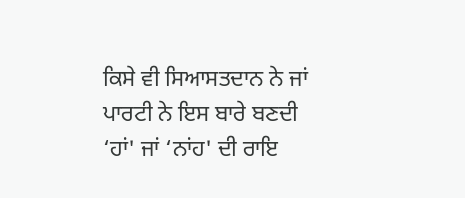ਕਿਸੇ ਵੀ ਸਿਆਸਤਦਾਨ ਨੇ ਜਾਂ ਪਾਰਟੀ ਨੇ ਇਸ ਬਾਰੇ ਬਣਦੀ ‘ਹਾਂ' ਜਾਂ ‘ਨਾਂਹ' ਦੀ ਰਾਇ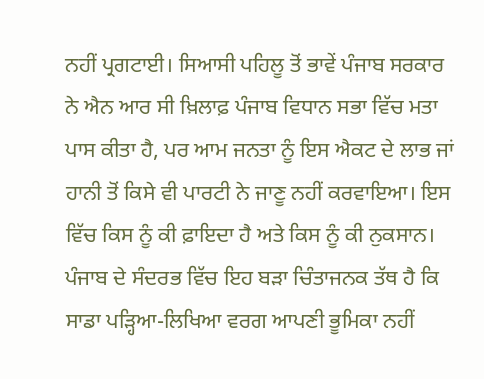ਨਹੀਂ ਪ੍ਰਗਟਾਈ। ਸਿਆਸੀ ਪਹਿਲੂ ਤੋਂ ਭਾਵੇਂ ਪੰਜਾਬ ਸਰਕਾਰ ਨੇ ਐਨ ਆਰ ਸੀ ਖ਼ਿਲਾਫ਼ ਪੰਜਾਬ ਵਿਧਾਨ ਸਭਾ ਵਿੱਚ ਮਤਾ ਪਾਸ ਕੀਤਾ ਹੈ, ਪਰ ਆਮ ਜਨਤਾ ਨੂੰ ਇਸ ਐਕਟ ਦੇ ਲਾਭ ਜਾਂ ਹਾਨੀ ਤੋਂ ਕਿਸੇ ਵੀ ਪਾਰਟੀ ਨੇ ਜਾਣੂ ਨਹੀਂ ਕਰਵਾਇਆ। ਇਸ ਵਿੱਚ ਕਿਸ ਨੂੰ ਕੀ ਫ਼ਾਇਦਾ ਹੈ ਅਤੇ ਕਿਸ ਨੂੰ ਕੀ ਨੁਕਸਾਨ।
ਪੰਜਾਬ ਦੇ ਸੰਦਰਭ ਵਿੱਚ ਇਹ ਬੜਾ ਚਿੰਤਾਜਨਕ ਤੱਥ ਹੈ ਕਿ ਸਾਡਾ ਪੜ੍ਹਿਆ-ਲਿਖਿਆ ਵਰਗ ਆਪਣੀ ਭੂਮਿਕਾ ਨਹੀਂ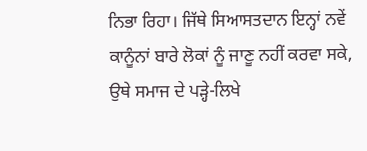ਨਿਭਾ ਰਿਹਾ। ਜਿੱਥੇ ਸਿਆਸਤਦਾਨ ਇਨ੍ਹਾਂ ਨਵੇਂ ਕਾਨੂੰਨਾਂ ਬਾਰੇ ਲੋਕਾਂ ਨੂੰ ਜਾਣੂ ਨਹੀਂ ਕਰਵਾ ਸਕੇ, ਉਥੇ ਸਮਾਜ ਦੇ ਪੜ੍ਹੇ-ਲਿਖੇ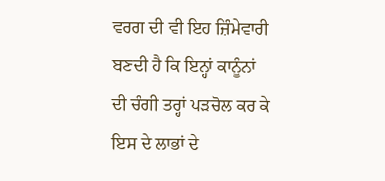ਵਰਗ ਦੀ ਵੀ ਇਹ ਜ਼ਿੰਮੇਵਾਰੀ ਬਣਦੀ ਹੈ ਕਿ ਇਨ੍ਹਾਂ ਕਾਨੂੰਨਾਂ ਦੀ ਚੰਗੀ ਤਰ੍ਹਾਂ ਪੜਚੋਲ ਕਰ ਕੇ ਇਸ ਦੇ ਲਾਭਾਂ ਦੇ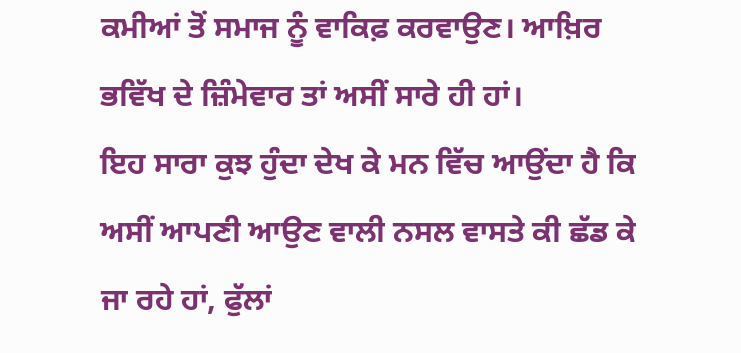ਕਮੀਆਂ ਤੋਂ ਸਮਾਜ ਨੂੰ ਵਾਕਿਫ਼ ਕਰਵਾਉਣ। ਆਖ਼ਿਰ ਭਵਿੱਖ ਦੇ ਜ਼ਿੰਮੇਵਾਰ ਤਾਂ ਅਸੀਂ ਸਾਰੇ ਹੀ ਹਾਂ।
ਇਹ ਸਾਰਾ ਕੁਝ ਹੁੰਦਾ ਦੇਖ ਕੇ ਮਨ ਵਿੱਚ ਆਉਂਦਾ ਹੈ ਕਿ ਅਸੀਂ ਆਪਣੀ ਆਉਣ ਵਾਲੀ ਨਸਲ ਵਾਸਤੇ ਕੀ ਛੱਡ ਕੇ ਜਾ ਰਹੇ ਹਾਂ, ਫੁੱਲਾਂ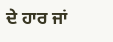ਦੇ ਹਾਰ ਜਾਂ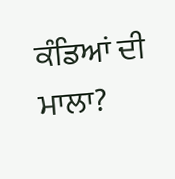ਕੰਡਿਆਂ ਦੀ ਮਾਲਾ?